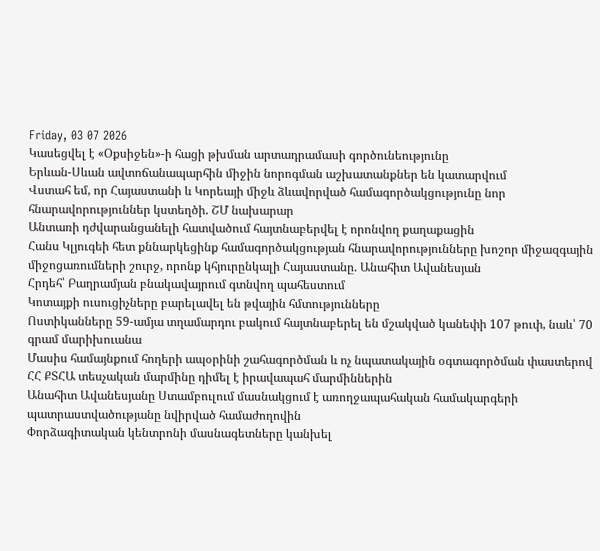Friday, 03 07 2026
Կասեցվել է «Օքսիջեն»-ի հացի թխման արտադրամասի գործունեությունը
Երևան-Սևան ավտոճանապարհին միջին նորոգման աշխատանքներ են կատարվում
Վստահ եմ, որ Հայաստանի և Կորեայի միջև ձևավորված համագործակցությունը նոր հնարավորություններ կստեղծի. ՇՄ նախարար
Անտառի դժվարանցանելի հատվածում հայտնաբերվել է որոնվող քաղաքացին
Հանս Կլյուգեի հետ քննարկեցինք համագործակցության հնարավորությունները խոշոր միջազգային միջոցառումների շուրջ, որոնք կհյուրընկալի Հայաստանը. Անահիտ Ավանեսյան
Հրդեհ՝ Բաղրամյան բնակավայրում գտնվող պահեստում
Կոտայքի ուսուցիչները բարելավել են թվային հմտությունները
Ոստիկանները 59-ամյա տղամարդու բակում հայտնաբերել են մշակված կանեփի 107 թուփ, նաև՝ 70 գրամ մարիխուանա
Մասիս համայնքում հողերի ապօրինի շահագործման և ոչ նպատակային օգտագործման փաստերով ՀՀ ՔՏՀԱ տեսչական մարմինը դիմել է իրավապահ մարմիններին
Անահիտ Ավանեսյանը Ստամբուլում մասնակցում է առողջապահական համակարգերի պատրաստվածությանը նվիրված համաժողովին
Փորձագիտական կենտրոնի մասնագետները կանխել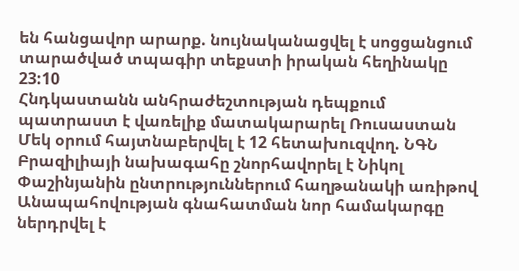են հանցավոր արարք. նույնականացվել է սոցցանցում տարածված տպագիր տեքստի իրական հեղինակը
23:10
Հնդկաստանն անհրաժեշտության դեպքում պատրաստ է վառելիք մատակարարել Ռուսաստան
Մեկ օրում հայտնաբերվել է 12 հետախուզվող. ՆԳՆ
Բրազիլիայի նախագահը շնորհավորել է Նիկոլ Փաշինյանին ընտրություններում հաղթանակի առիթով
Անապահովության գնահատման նոր համակարգը ներդրվել է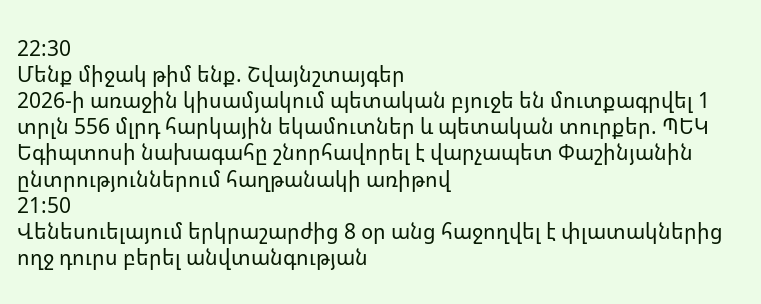22:30
Մենք միջակ թիմ ենք. Շվայնշտայգեր
2026-ի առաջին կիսամյակում պետական բյուջե են մուտքագրվել 1 տրլն 556 մլրդ հարկային եկամուտներ և պետական տուրքեր. ՊԵԿ
Եգիպտոսի նախագահը շնորհավորել է վարչապետ Փաշինյանին ընտրություններում հաղթանակի առիթով
21:50
Վենեսուելայում երկրաշարժից 8 օր անց հաջողվել է փլատակներից ողջ դուրս բերել անվտանգության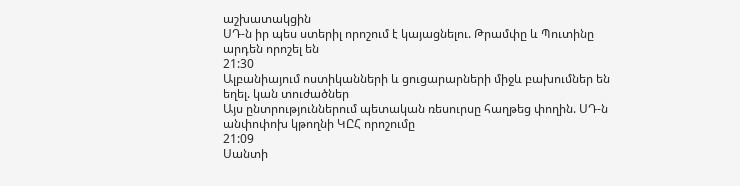աշխատակցին
ՍԴ-ն իր պես ստերիլ որոշում է կայացնելու. Թրամփը և Պուտինը արդեն որոշել են
21:30
Ալբանիայում ոստիկանների և ցուցարարների միջև բախումներ են եղել. կան տուժածներ
Այս ընտրություններում պետական ռեսուրսը հաղթեց փողին. ՍԴ-ն անփոփոխ կթողնի ԿԸՀ որոշումը
21:09
Սանտի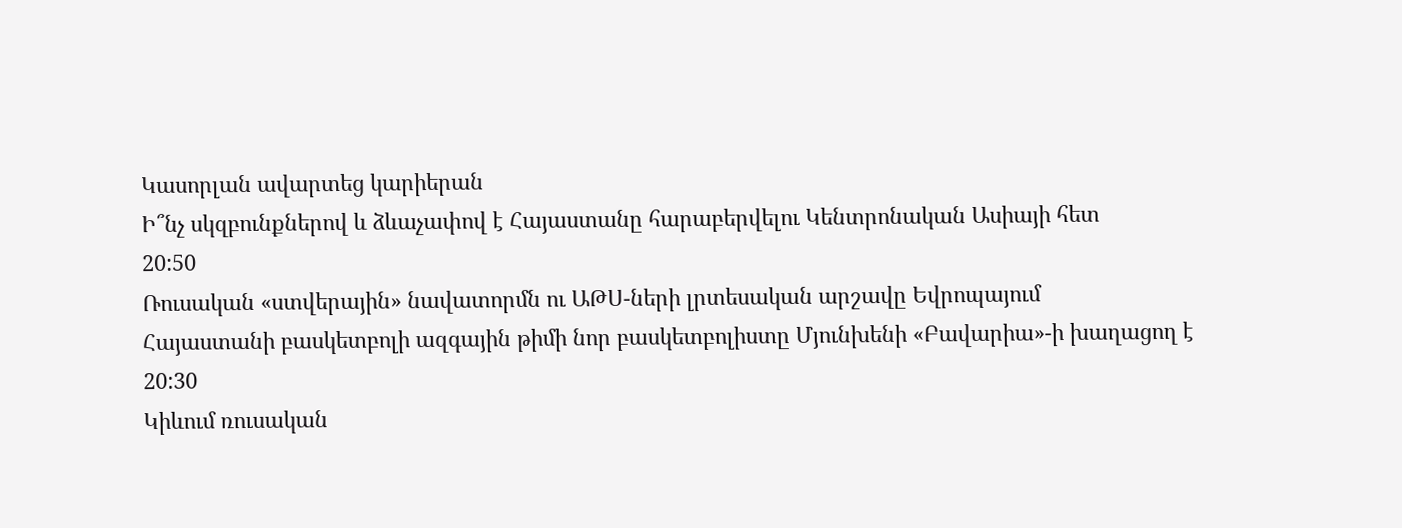Կասորլան ավարտեց կարիերան
Ի՞նչ սկզբունքներով և ձևաչափով է Հայաստանը հարաբերվելու Կենտրոնական Ասիայի հետ
20:50
Ռուսական «ստվերային» նավատորմն ու ԱԹՍ-ների լրտեսական արշավը Եվրոպայում
Հայաստանի բասկետբոլի ազգային թիմի նոր բասկետբոլիստը Մյունխենի «Բավարիա»-ի խաղացող է
20:30
Կիևում ռուսական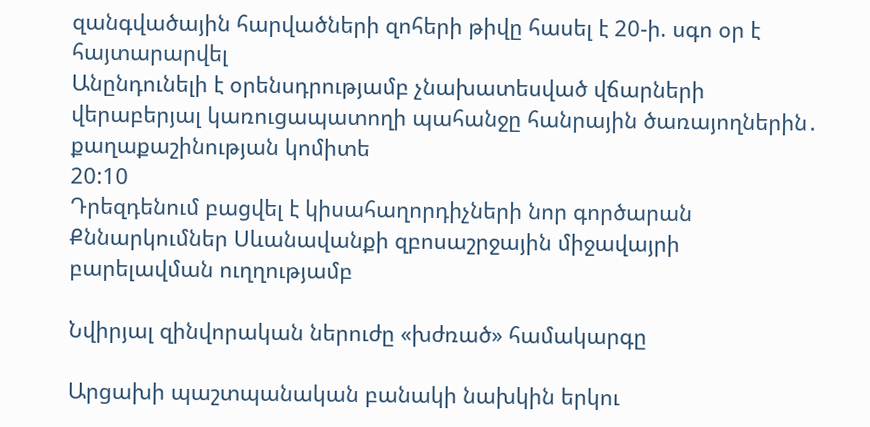զանգվածային հարվածների զոհերի թիվը հասել է 20-ի. սգո օր է հայտարարվել
Անընդունելի է օրենսդրությամբ չնախատեսված վճարների վերաբերյալ կառուցապատողի պահանջը հանրային ծառայողներին․ քաղաքաշինության կոմիտե
20:10
Դրեզդենում բացվել է կիսահաղորդիչների նոր գործարան
Քննարկումներ Սևանավանքի զբոսաշրջային միջավայրի բարելավման ուղղությամբ

Նվիրյալ զինվորական ներուժը «խժռած» համակարգը

Արցախի պաշտպանական բանակի նախկին երկու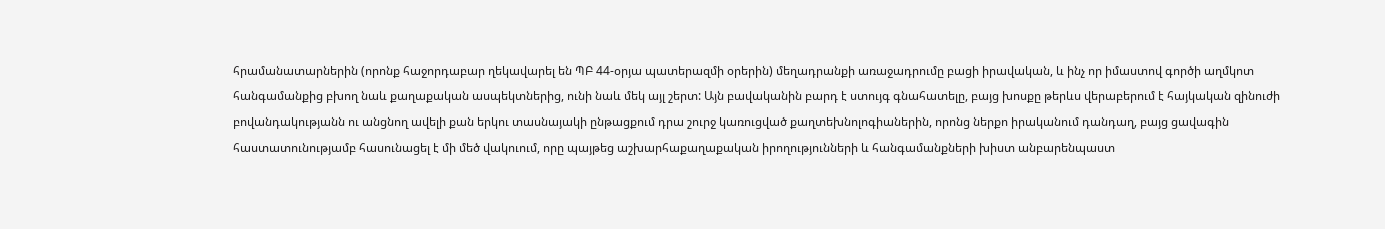հրամանատարներին (որոնք հաջորդաբար ղեկավարել են ՊԲ 44-օրյա պատերազմի օրերին) մեղադրանքի առաջադրումը բացի իրավական, և ինչ որ իմաստով գործի աղմկոտ հանգամանքից բխող նաև քաղաքական ասպեկտներից, ունի նաև մեկ այլ շերտ: Այն բավականին բարդ է ստույգ գնահատելը, բայց խոսքը թերևս վերաբերում է հայկական զինուժի բովանդակությանն ու անցնող ավելի քան երկու տասնայակի ընթացքում դրա շուրջ կառուցված քաղտեխնոլոգիաներին, որոնց ներքո իրականում դանդաղ, բայց ցավագին հաստատունությամբ հասունացել է մի մեծ վակուում, որը պայթեց աշխարհաքաղաքական իրողությունների և հանգամանքների խիստ անբարենպաստ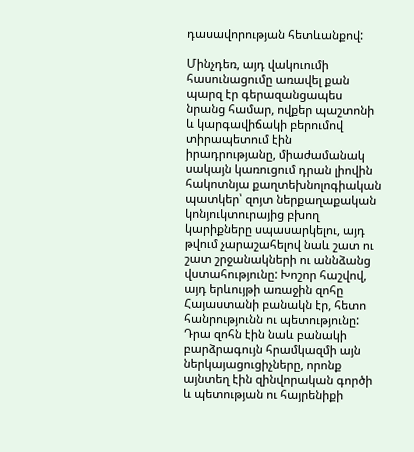դասավորության հետևանքով:

Մինչդեռ, այդ վակուումի հասունացումը առավել քան պարզ էր գերազանցապես նրանց համար, ովքեր պաշտոնի և կարգավիճակի բերումով տիրապետում էին իրադրությանը, միաժամանակ սակայն կառուցում դրան լիովին հակոտնյա քաղտեխնոլոգիական պատկեր՝ զոյտ ներքաղաքական կոնյուկտուրայից բխող կարիքները սպասարկելու, այդ թվում չարաշահելով նաև շատ ու շատ շրջանակների ու աննձանց վստահությունը: Խոշոր հաշվով, այդ երևույթի առաջին զոհը Հայաստանի բանակն էր, հետո հանրությունն ու պետությունը: Դրա զոհն էին նաև բանակի բարձրագույն հրամկազմի այն ներկայացուցիչները, որոնք այնտեղ էին զինվորական գործի և պետության ու հայրենիքի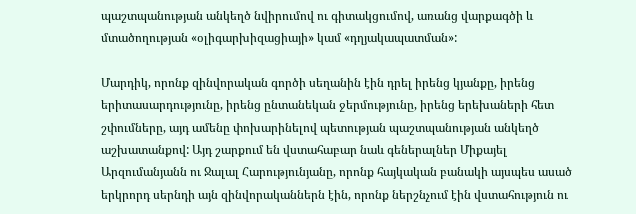պաշտպանության անկեղծ նվիրումով ու գիտակցումով, առանց վարքագծի և մտածողության «օլիգարխիզացիայի» կամ «դղյակապատման»:

Մարդիկ, որոնք զինվորական գործի սեղանին էին դրել իրենց կյանքը, իրենց երիտասարդությունը, իրենց ընտանեկան ջերմությունը, իրենց երեխաների հետ շփումները, այդ ամենը փոխարինելով պետության պաշտպանության անկեղծ աշխատանքով: Այդ շարքում են վստահաբար նաև գեներալներ Միքայել Արզումանյանն ու Ջալալ Հարությունյանը, որոնք հայկական բանակի այսպես ասած երկրորդ սերնդի այն զինվորականներն էին, որոնք ներշնչում էին վստահություն ու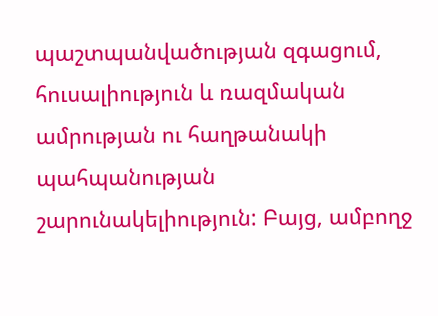պաշտպանվածության զգացում, հուսալիություն և ռազմական ամրության ու հաղթանակի պահպանության շարունակելիություն: Բայց, ամբողջ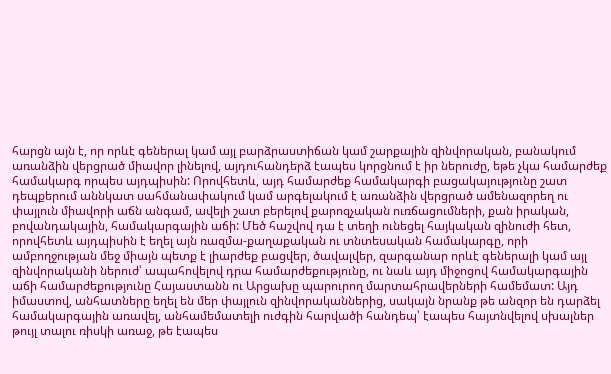հարցն այն է, որ որևէ գեներալ կամ այլ բարձրաստիճան կամ շարքային զինվորական, բանակում առանձին վերցրած միավոր լինելով, այդուհանդերձ էապես կորցնում է իր ներուժը, եթե չկա համարժեք համակարգ որպես այդպիսին: Որովհետև, այդ համարժեք համակարգի բացակայությունը շատ դեպքերում աննկատ սահմանափակում կամ արգելակում է առանձին վերցրած ամենազորեղ ու փայլուն միավորի աճն անգամ, ավելի շատ բերելով քարոզչական ուռճացումների, քան իրական, բովանդակային, համակարգային աճի: Մեծ հաշվով դա է տեղի ունեցել հայկական զինուժի հետ, որովհետև այդպիսին է եղել այն ռազմա-քաղաքական ու տնտեսական համակարգը, որի ամբողջության մեջ միայն պետք է լիարժեք բացվեր, ծավալվեր, զարգանար որևէ գեներալի կամ այլ զինվորականի ներուժ՝ ապահովելով դրա համարժեքությունը, ու նաև այդ միջոցով համակարգային աճի համարժեքությունը Հայաստանն ու Արցախը պարուրող մարտահրավերների համեմատ: Այդ իմաստով, անհատները եղել են մեր փայլուն զինվորականներից, սակայն նրանք թե անզոր են դարձել համակարգային առավել, անհամեմատելի ուժգին հարվածի հանդեպ՝ էապես հայտնվելով սխալներ թույլ տալու ռիսկի առաջ, թե էապես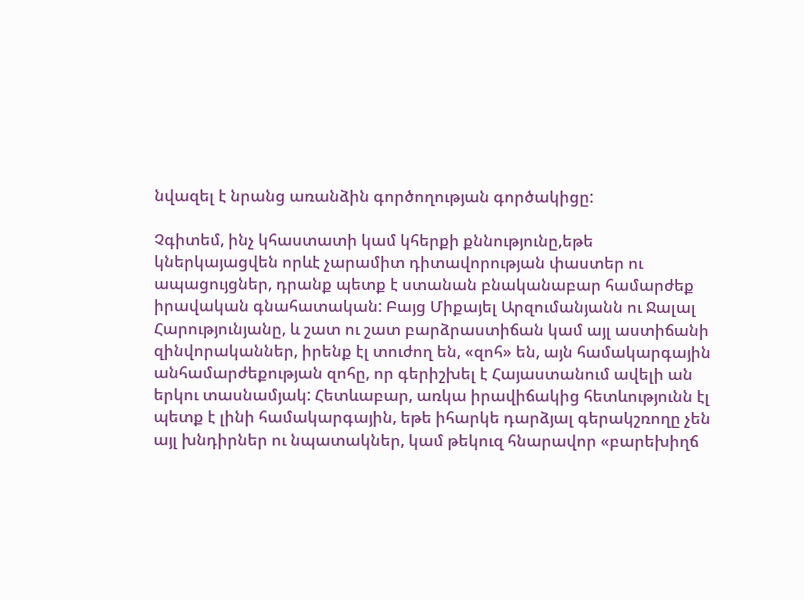նվազել է նրանց առանձին գործողության գործակիցը:

Չգիտեմ, ինչ կհաստատի կամ կհերքի քննությունը,եթե կներկայացվեն որևէ չարամիտ դիտավորության փաստեր ու ապացույցներ, դրանք պետք է ստանան բնականաբար համարժեք իրավական գնահատական: Բայց Միքայել Արզումանյանն ու Ջալալ Հարությունյանը, և շատ ու շատ բարձրաստիճան կամ այլ աստիճանի զինվորականներ, իրենք էլ տուժող են, «զոհ» են, այն համակարգային անհամարժեքության զոհը, որ գերիշխել է Հայաստանում ավելի ան երկու տասնամյակ: Հետևաբար, առկա իրավիճակից հետևությունն էլ պետք է լինի համակարգային, եթե իհարկե դարձյալ գերակշռողը չեն այլ խնդիրներ ու նպատակներ, կամ թեկուզ հնարավոր «բարեխիղճ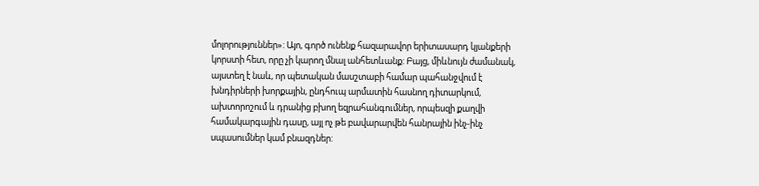մոլորություններ»: Այո, գործ ունենք հազարավոր երիտասարդ կյանքերի կորստի հետ, որը չի կարող մնալ անհետևանք: Բայց, միևնույն ժամանակ, այստեղ է նաև, որ պետական մասշտաբի համար պահանջվում է խնդիրների խորքային, ընդհուպ արմատին հասնող դիտարկում, ախտորոշում և դրանից բխող եզրահանգումներ, որպեսզի քաղվի համակարգային դասը, այլ ոչ թե բավարարվեն հանրային ինչ-ինչ սպասումներ կամ բնազդներ: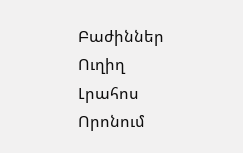Բաժիններ
Ուղիղ
Լրահոս
Որոնում